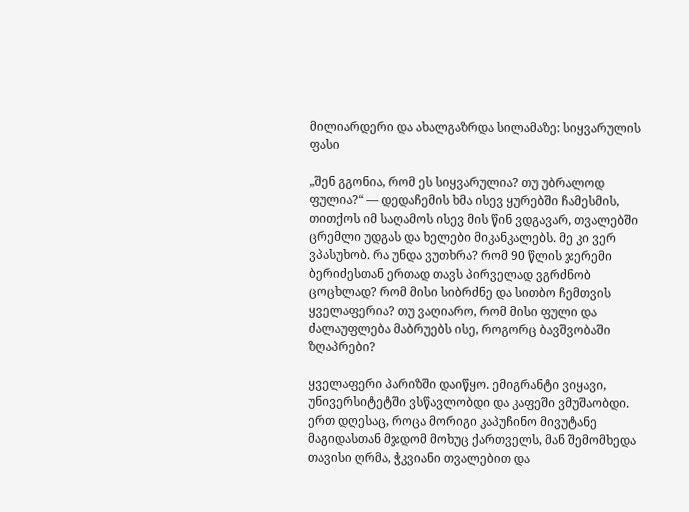მილიარდერი და ახალგაზრდა სილამაზე: სიყვარულის ფასი

„შენ გგონია, რომ ეს სიყვარულია? თუ უბრალოდ ფულია?“ — დედაჩემის ხმა ისევ ყურებში ჩამესმის, თითქოს იმ საღამოს ისევ მის წინ ვდგავარ, თვალებში ცრემლი უდგას და ხელები მიკანკალებს. მე კი ვერ ვპასუხობ. რა უნდა ვუთხრა? რომ 90 წლის ჯერემი ბერიძესთან ერთად თავს პირველად ვგრძნობ ცოცხლად? რომ მისი სიბრძნე და სითბო ჩემთვის ყველაფერია? თუ ვაღიარო, რომ მისი ფული და ძალაუფლება მაბრუებს ისე, როგორც ბავშვობაში ზღაპრები?

ყველაფერი პარიზში დაიწყო. ემიგრანტი ვიყავი, უნივერსიტეტში ვსწავლობდი და კაფეში ვმუშაობდი. ერთ დღესაც, როცა მორიგი კაპუჩინო მივუტანე მაგიდასთან მჯდომ მოხუც ქართველს, მან შემომხედა თავისი ღრმა, ჭკვიანი თვალებით და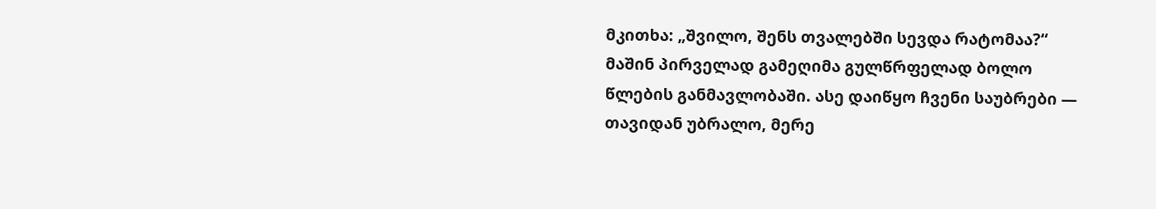მკითხა: „შვილო, შენს თვალებში სევდა რატომაა?“ მაშინ პირველად გამეღიმა გულწრფელად ბოლო წლების განმავლობაში. ასე დაიწყო ჩვენი საუბრები — თავიდან უბრალო, მერე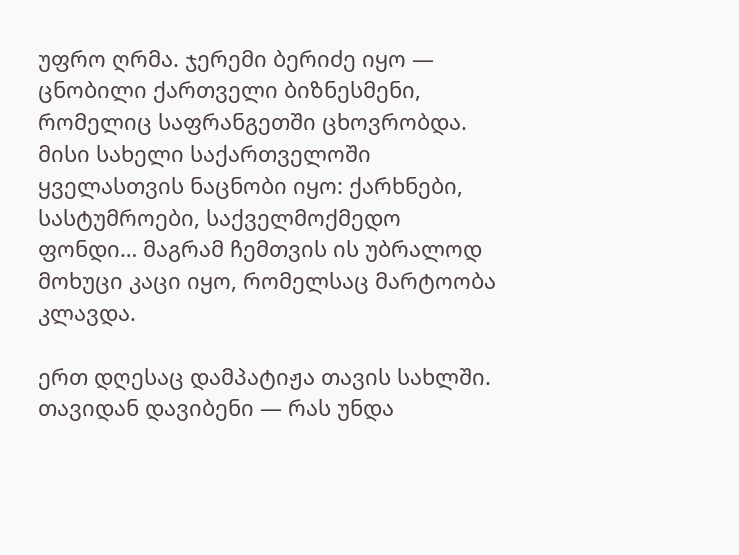უფრო ღრმა. ჯერემი ბერიძე იყო — ცნობილი ქართველი ბიზნესმენი, რომელიც საფრანგეთში ცხოვრობდა. მისი სახელი საქართველოში ყველასთვის ნაცნობი იყო: ქარხნები, სასტუმროები, საქველმოქმედო ფონდი… მაგრამ ჩემთვის ის უბრალოდ მოხუცი კაცი იყო, რომელსაც მარტოობა კლავდა.

ერთ დღესაც დამპატიჟა თავის სახლში. თავიდან დავიბენი — რას უნდა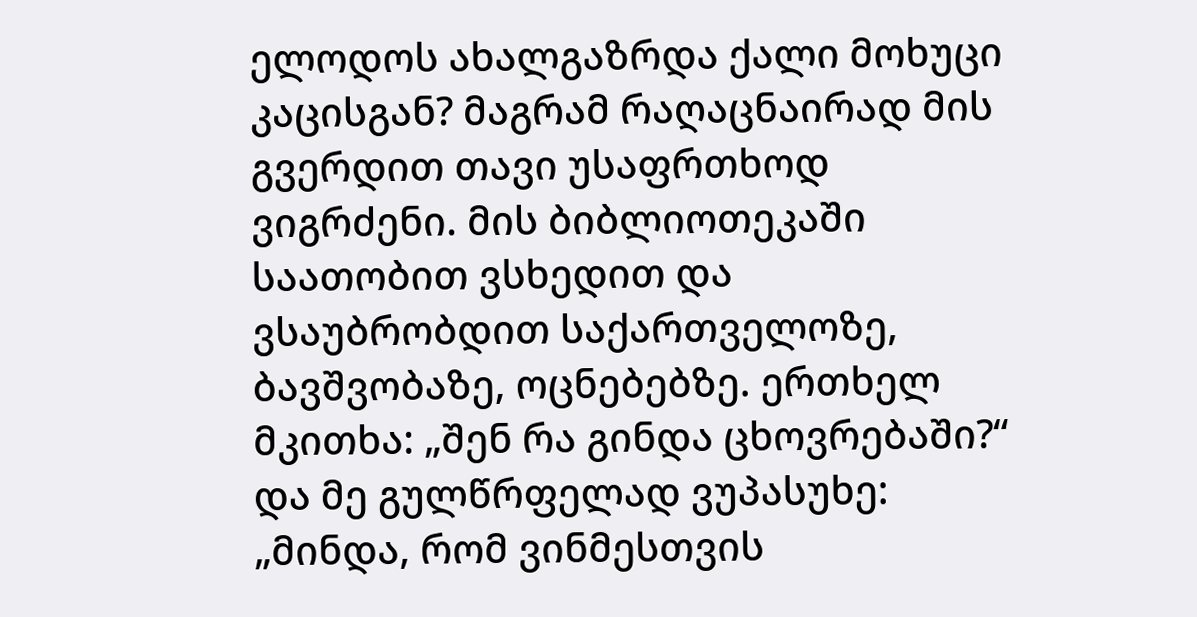ელოდოს ახალგაზრდა ქალი მოხუცი კაცისგან? მაგრამ რაღაცნაირად მის გვერდით თავი უსაფრთხოდ ვიგრძენი. მის ბიბლიოთეკაში საათობით ვსხედით და ვსაუბრობდით საქართველოზე, ბავშვობაზე, ოცნებებზე. ერთხელ მკითხა: „შენ რა გინდა ცხოვრებაში?“ და მე გულწრფელად ვუპასუხე: „მინდა, რომ ვინმესთვის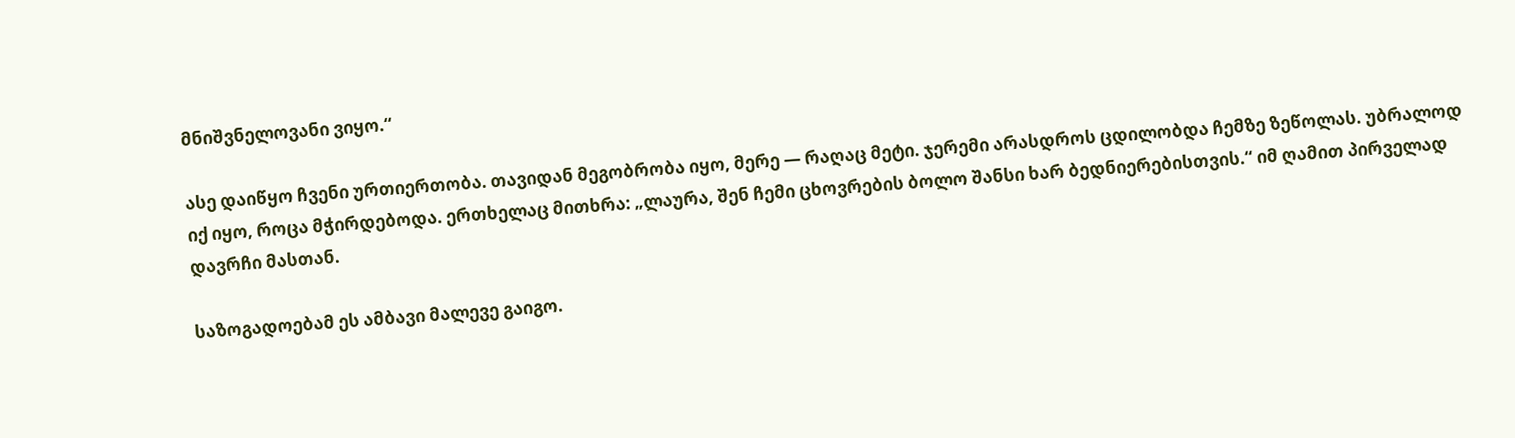მნიშვნელოვანი ვიყო.“

ასე დაიწყო ჩვენი ურთიერთობა. თავიდან მეგობრობა იყო, მერე — რაღაც მეტი. ჯერემი არასდროს ცდილობდა ჩემზე ზეწოლას. უბრალოდ იქ იყო, როცა მჭირდებოდა. ერთხელაც მითხრა: „ლაურა, შენ ჩემი ცხოვრების ბოლო შანსი ხარ ბედნიერებისთვის.“ იმ ღამით პირველად დავრჩი მასთან.

საზოგადოებამ ეს ამბავი მალევე გაიგო.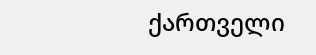ქართველი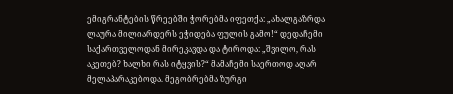ემიგრანტების წრეებში ჭორებმა იფეთქა: „ახალგაზრდა ლაურა მილიარდერს ეჭიდება ფულის გამო!“ დედაჩემი საქართველოდან მირეკავდა და ტიროდა: „შვილო, რას აკეთებ? ხალხი რას იტყვის?“ მამაჩემი საერთოდ აღარ მელაპარაკებოდა. მეგობრებმა ზურგი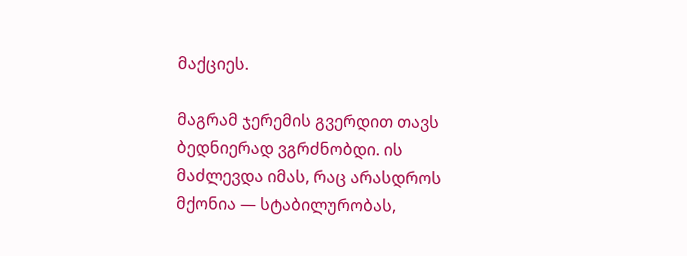მაქციეს.

მაგრამ ჯერემის გვერდით თავს ბედნიერად ვგრძნობდი. ის მაძლევდა იმას, რაც არასდროს მქონია — სტაბილურობას,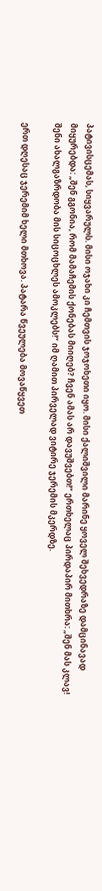პატივისცემას, სიყვარულს. მისი ოჯახი კი ჩემთვის ჯოჯოხეთი იყო. მისი ქალიშვილი მარინე ყოველ შეხვედრაზე დამცინავად მიყურებდა: „შენ გგონია, რომ მამაჩემის ქონებას მიიღებ? ჩვენ ამას არ დავუშვებთ!“ ერთხელაც პირდაპირ მითხრა: „შენ მას კლავ! შენი ახალგაზრდობა მის სიცოცხლეს ამოკლებს!“ იმ ღამით პირველად ვიტირე ჯერემის მკერდზე.

ერთ დღესაც ჯერემიმ ხელი მთხოვა. პატარა წვეულება მოვაწყვეთ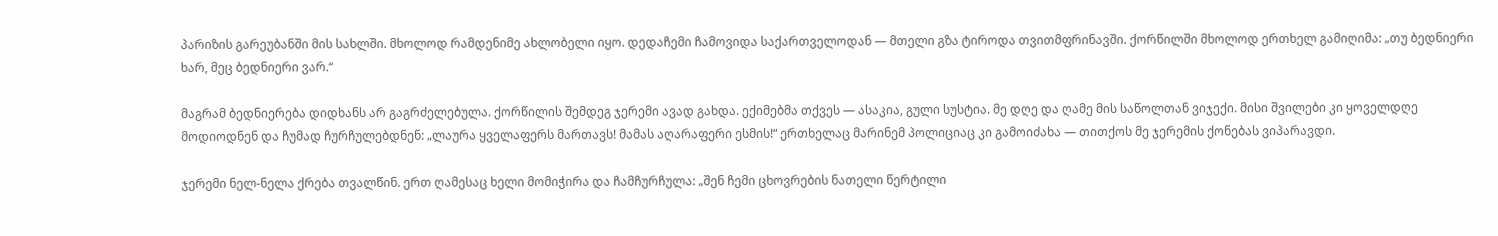პარიზის გარეუბანში მის სახლში. მხოლოდ რამდენიმე ახლობელი იყო. დედაჩემი ჩამოვიდა საქართველოდან — მთელი გზა ტიროდა თვითმფრინავში. ქორწილში მხოლოდ ერთხელ გამიღიმა: „თუ ბედნიერი ხარ, მეც ბედნიერი ვარ.“

მაგრამ ბედნიერება დიდხანს არ გაგრძელებულა. ქორწილის შემდეგ ჯერემი ავად გახდა. ექიმებმა თქვეს — ასაკია, გული სუსტია. მე დღე და ღამე მის საწოლთან ვიჯექი. მისი შვილები კი ყოველდღე მოდიოდნენ და ჩუმად ჩურჩულებდნენ: „ლაურა ყველაფერს მართავს! მამას აღარაფერი ესმის!“ ერთხელაც მარინემ პოლიციაც კი გამოიძახა — თითქოს მე ჯერემის ქონებას ვიპარავდი.

ჯერემი ნელ-ნელა ქრება თვალწინ. ერთ ღამესაც ხელი მომიჭირა და ჩამჩურჩულა: „შენ ჩემი ცხოვრების ნათელი წერტილი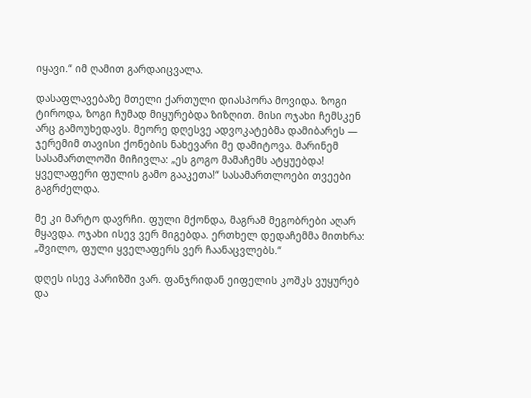იყავი.“ იმ ღამით გარდაიცვალა.

დასაფლავებაზე მთელი ქართული დიასპორა მოვიდა. ზოგი ტიროდა, ზოგი ჩუმად მიყურებდა ზიზღით. მისი ოჯახი ჩემსკენ არც გამოუხედავს. მეორე დღესვე ადვოკატებმა დამიბარეს — ჯერემიმ თავისი ქონების ნახევარი მე დამიტოვა. მარინემ სასამართლოში მიჩივლა: „ეს გოგო მამაჩემს ატყუებდა! ყველაფერი ფულის გამო გააკეთა!“ სასამართლოები თვეები გაგრძელდა.

მე კი მარტო დავრჩი. ფული მქონდა, მაგრამ მეგობრები აღარ მყავდა. ოჯახი ისევ ვერ მიგებდა. ერთხელ დედაჩემმა მითხრა: „შვილო, ფული ყველაფერს ვერ ჩაანაცვლებს.“

დღეს ისევ პარიზში ვარ. ფანჯრიდან ეიფელის კოშკს ვუყურებ და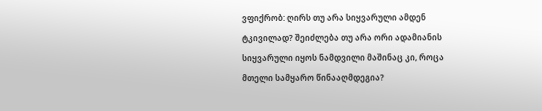ვფიქრობ: ღირს თუ არა სიყვარული ამდენ ტკივილად? შეიძლება თუ არა ორი ადამიანის სიყვარული იყოს ნამდვილი მაშინაც კი, როცა მთელი სამყარო წინააღმდეგია?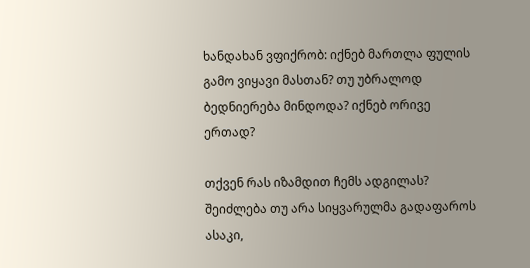ხანდახან ვფიქრობ: იქნებ მართლა ფულის გამო ვიყავი მასთან? თუ უბრალოდ ბედნიერება მინდოდა? იქნებ ორივე ერთად?

თქვენ რას იზამდით ჩემს ადგილას? შეიძლება თუ არა სიყვარულმა გადაფაროს ასაკი,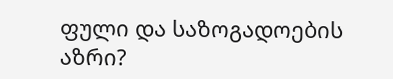ფული და საზოგადოების აზრი?